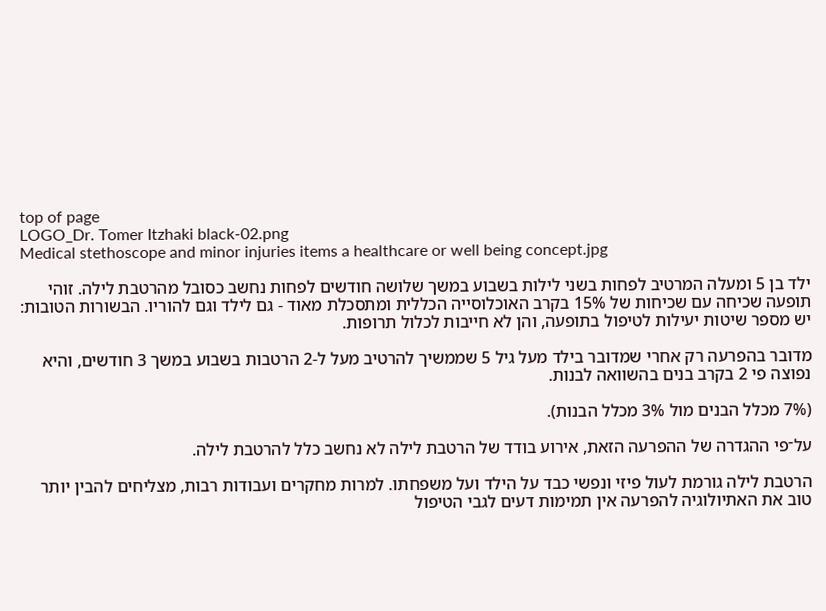top of page
LOGO_Dr. Tomer Itzhaki black-02.png
Medical stethoscope and minor injuries items a healthcare or well being concept.jpg

ילד בן 5 ומעלה המרטיב לפחות בשני לילות בשבוע במשך שלושה חודשים לפחות נחשב כסובל מהרטבת לילה. זוהי תופעה שכיחה עם שכיחות של 15% בקרב האוכלוסייה הכללית ומתסכלת מאוד - גם לילד וגם להוריו. הבשורות הטובות: יש מספר שיטות יעילות לטיפול בתופעה, והן לא חייבות לכלול תרופות.

מדובר בהפרעה רק אחרי שמדובר בילד מעל גיל 5 שממשיך להרטיב מעל ל-2 הרטבות בשבוע במשך 3 חודשים, והיא נפוצה פי 2 בקרב בנים בהשוואה לבנות.

(7% מכלל הבנים מול 3% מכלל הבנות).

על־פי ההגדרה של ההפרעה הזאת, אירוע בודד של הרטבת לילה לא נחשב כלל להרטבת לילה.

הרטבת לילה גורמת לעול פיזי ונפשי כבד על הילד ועל משפחתו. למרות מחקרים ועבודות רבות, מצליחים להבין יותר טוב את האתיולוגיה להפרעה אין תמימות דעים לגבי הטיפול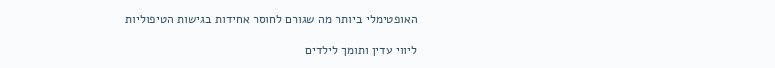האופטימלי ביותר מה שגורם לחוסר אחידות בגישות הטיפוליות

ליווי עדין ותומך לילדים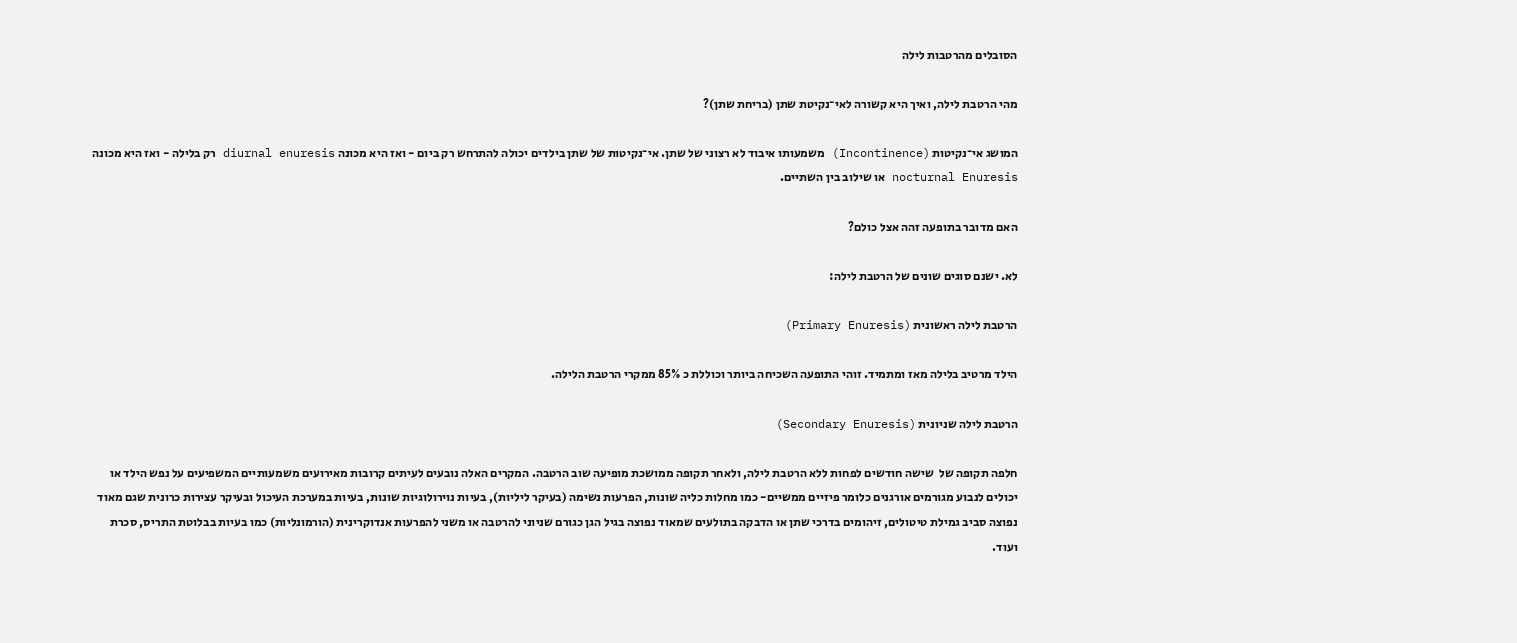הסובלים מהרטבות לילה

מהי הרטבת לילה, ואיך היא קשורה לאי־נקיטת שתן (בריחת שתן)?

המושג אי־נקיטות (Incontinence) משמעותו איבוד לא רצוני של שתן. אי־נקיטות של שתן בילדים יכולה להתרחש רק ביום - ואז היא מכונה diurnal enuresis רק בלילה - ואז היא מכונה nocturnal Enuresis או שילוב בין השתיים.

האם מדובר בתופעה זהה אצל כולם?

לא. ישנם סוגים שונים של הרטבת לילה:

הרטבת לילה ראשונית (Primary Enuresis)

הילד מרטיב בלילה מאז ומתמיד. זוהי התופעה השכיחה ביותר וכוללת כ 85% ממקרי הרטבת הלילה.

הרטבת לילה שניונית (Secondary Enuresis)

חלפה תקופה של  שישה חודשים לפחות ללא הרטבת לילה, ולאחר תקופה ממושכת מופיעה שוב הרטבה. המקרים האלה נובעים לעיתים קרובות מאירועים משמעותיים המשפיעים על נפש הילד או יכולים לנבוע מגורמים אורגנים כלומר פיזיים ממשיים- כמו מחלות כליה שונות, הפרעות נשימה (בעיקר ליליות), בעיות נוירולוגיות שונות, בעיות במערכת העיכול ובעיקר עצירות כרונית שגם מאוד נפוצה סביב גמילת טיטולים, זיהומים בדרכי שתן או הדבקה בתולעים שמאוד נפוצה בגיל הגן כגורם שניוני להרטבה או משני להפרעות אנדוקרינית (הורמונליות) כמו בעיות בבלוטת התריס, סכרת  ועוד.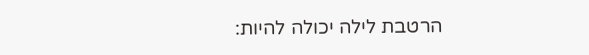הרטבת לילה יכולה להיות: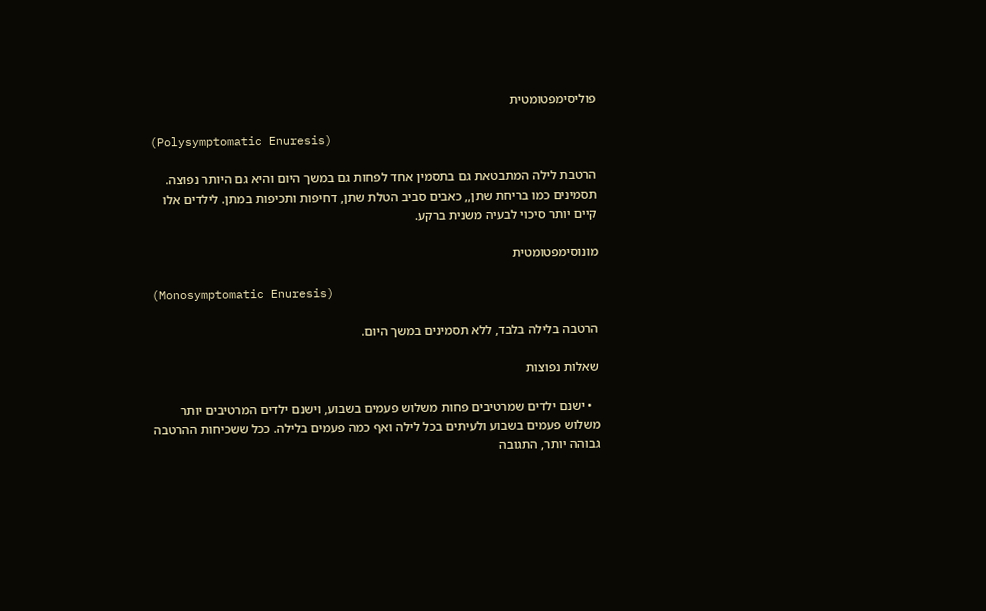פוליסימפטומטית

(Polysymptomatic Enuresis)

הרטבת לילה המתבטאת גם בתסמין אחד לפחות גם במשך היום והיא גם היותר נפוצה. תסמינים כמו בריחת שתן,, כאבים סביב הטלת שתן, דחיפות ותכיפות במתן. לילדים אלו קיים יותר סיכוי לבעיה משנית ברקע.

מונוסימפטומטית

(Monosymptomatic Enuresis)

הרטבה בלילה בלבד, ללא תסמינים במשך היום.

שאלות נפוצות

  • ישנם ילדים שמרטיבים פחות משלוש פעמים בשבוע, וישנם ילדים המרטיבים יותר משלוש פעמים בשבוע ולעיתים בכל לילה ואף כמה פעמים בלילה. ככל ששכיחות ההרטבה גבוהה יותר, התגובה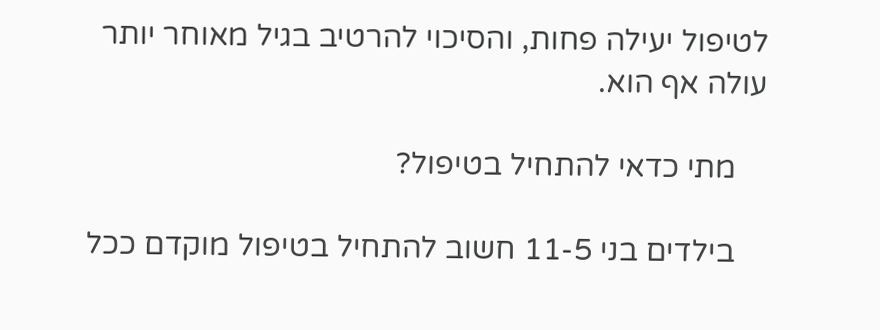לטיפול יעילה פחות, והסיכוי להרטיב בגיל מאוחר יותר עולה אף הוא.

    מתי כדאי להתחיל בטיפול?

    בילדים בני 11-5 חשוב להתחיל בטיפול מוקדם ככל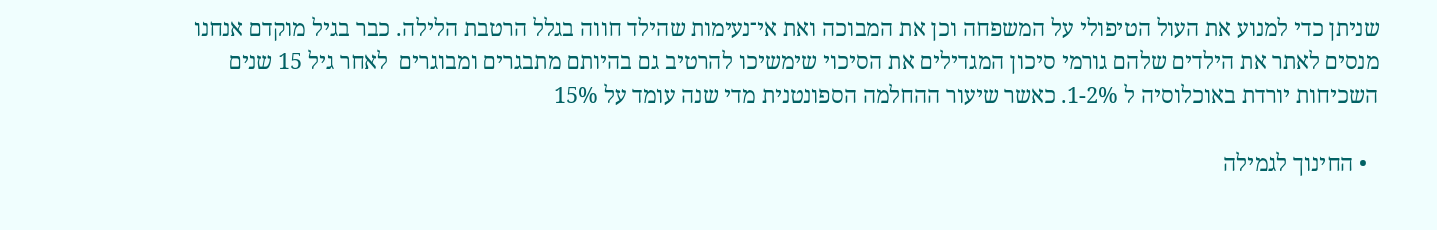שניתן כדי למנוע את העול הטיפולי על המשפחה וכן את המבוכה ואת אי־נעימות שהילד חווה בגלל הרטבת הלילה. כבר בגיל מוקדם אנחנו מנסים לאתר את הילדים שלהם גורמי סיכון המגדילים את הסיכוי שימשיכו להרטיב גם בהיותם מתבגרים ומבוגרים  לאחר גיל 15 שנים השכיחות יורדת באוכלוסיה ל 1-2%. כאשר שיעור ההחלמה הספונטנית מדי שנה עומד על 15%

  • החינוך לגמילה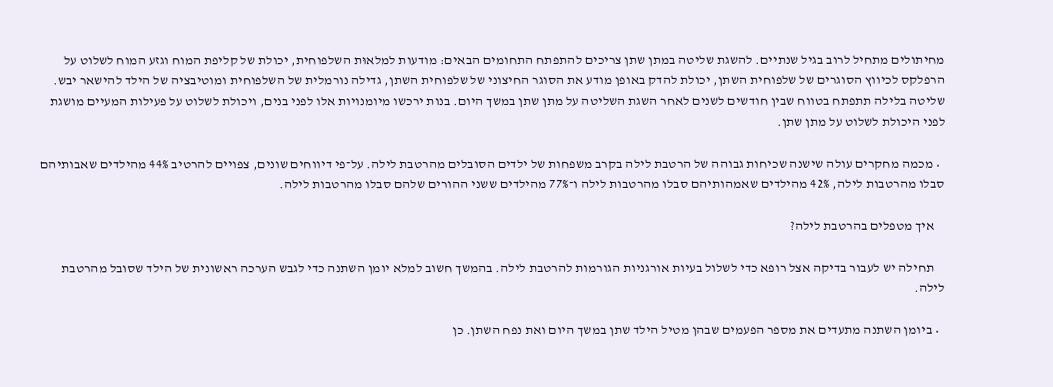מחיתולים מתחיל לרוב בגיל שנתיים. להשגת שליטה במתן שתן צריכים להתפתח התחומים הבאים: מודעות למלאוּת השלפוחית, יכולת של קליפת המוח וגזע המוח לשלוט על הרפלקס לכיווץ הסוגרים של שלפוחית השתן, יכולת להדק באופן מודע את הסוגר החיצוני של שלפוחית השתן, גדילה נורמלית של השלפוחית ומוטיבציה של הילד להישאר יבש. שליטה בלילה תתפתח בטווח שבין חודשים לשנים לאחר השגת השליטה על מתן שתן במשך היום. בנות ירכשו מיומנויות אלו לפני בנים, ויכולת לשלוט על פעילות המעיים מושגת לפני היכולת לשלוט על מתן שתן.

  • מכמה מחקרים עולה שישנה שכיחות גבוהה של הרטבת לילה בקרב משפחות של ילדים הסובלים מהרטבת לילה. על־פי דיווחים שונים, צפויים להרטיב 44% מהילדים שאבותיהם סבלו מהרטבות לילה, 42% מהילדים שאמהותיהם סבלו מהרטבות לילה ו־77% מהילדים ששני ההורים שלהם סבלו מהרטבות לילה.

    איך מטפלים בהרטבת לילה?

    תחילה יש לעבור בדיקה אצל רופא כדי לשלול בעיות אורגניות הגורמות להרטבת לילה. בהמשך חשוב למלא יומן השתנה כדי לגבש הערכה ראשונית של הילד שסובל מהרטבת לילה.

  • ביומן השתנה מתעדים את מספר הפעמים שבהן מטיל הילד שתן במשך היום ואת נפח השתן. כן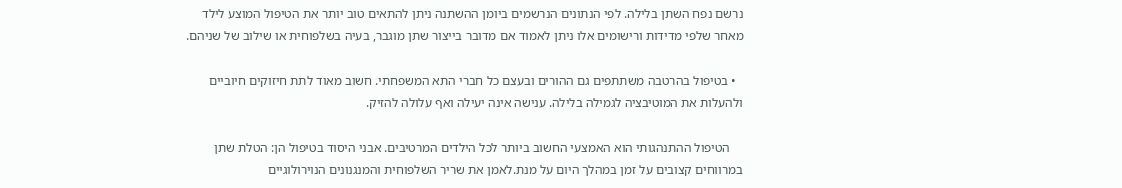נרשם נפח השתן בלילה. לפי הנתונים הנרשמים ביומן ההשתנה ניתן להתאים טוב יותר את הטיפול המוצע לילד מאחר שלפי מדידות ורישומים אלו ניתן לאמוד אם מדובר בייצור שתן מוגבר, בעיה בשלפוחית או שילוב של שניהם.

  • בטיפול בהרטבה משתתפים גם ההורים ובעצם כל חברי התא המשפחתי. חשוב מאוד לתת חיזוקים חיוביים ולהעלות את המוטיבציה לגמילה בלילה. ענישה אינה יעילה ואף עלולה להזיק.

    הטיפול ההתנהגותי הוא האמצעי החשוב ביותר לכל הילדים המרטיבים. אבני היסוד בטיפול הן: הטלת שתן במרווחים קצובים על זמן במהלך היום על מנת.לאמן את שריר השלפוחית והמנגנונים הנוירולוגיים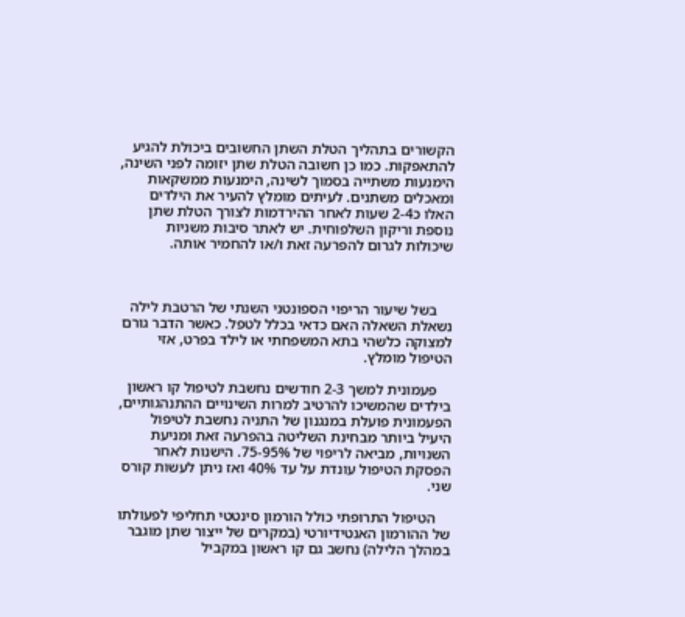הקשורים בתהליך הטלת השתן החשובים ביכולת להגיע להתאפקות. כמו כן חשובה הטלת שתן יזומה לפני השינה, הימנעות משתייה בסמוך לשינה, הימנעות ממשקאות ומאכלים משתנים. לעיתים מומלץ להעיר את הילדים האלו כ2-4 שעות לאחר ההירדמות לצורך הטלת שתן נוספת וריקון השלפוחית. יש לאתר סיבות משניות שיכולות לגרום להפרעה זאת ו/או להחמיר אותה.



    בשל שיעור הריפוי הספונטני השנתי של הרטבת לילה נשאלת השאלה האם כדאי בכלל לטפל. כאשר הדבר גורם למצוקה כלשהי בתא המשפחתי או לילד בפרט, אזי הטיפול מומלץ.

    פעמונית למשך 2-3 חודשים נחשבת לטיפול קו ראשון בילדים שהמשיכו להרטיב למרות השינויים ההתנהגותיים, הפעמונית פועלת במנגנון של התניה נחשבת לטיפול היעיל ביותר מבחינת השליטה בהפרעה זאת ומניעת השנויות, מביאה לריפוי של 75-95%. הישנות לאחר הפסקת הטיפול עונדת על עד 40% ואז ניתן לעשות קורס שני.

    הטיפול התרופתי כולל הורמון סינטטי תחליפי לפעולתו של ההורמון האנטידיורטי (במקרים של ייצור שתן מוגבר במהלך הלילה) נחשב גם קו ראשון במקביל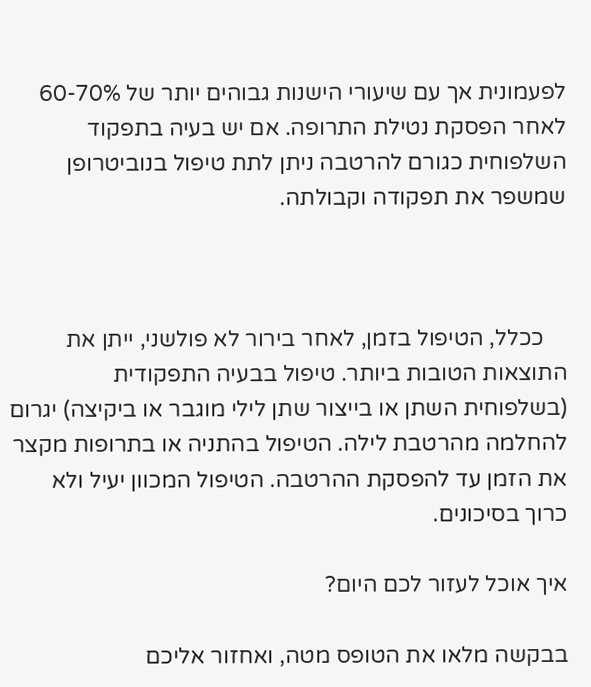לפעמונית אך עם שיעורי הישנות גבוהים יותר של 60-70% לאחר הפסקת נטילת התרופה. אם יש בעיה בתפקוד השלפוחית כגורם להרטבה ניתן לתת טיפול בנוביטרופן שמשפר את תפקודה וקבולתה.



    ככלל, הטיפול בזמן, לאחר בירור לא פולשני, ייתן את התוצאות הטובות ביותר. טיפול בבעיה התפקודית (בשלפוחית השתן או בייצור שתן לילי מוגבר או ביקיצה) יגרום להחלמה מהרטבת לילה. הטיפול בהתניה או בתרופות מקצר את הזמן עד להפסקת ההרטבה. הטיפול המכוון יעיל ולא כרוך בסיכונים.

איך אוכל לעזור לכם היום?

בבקשה מלאו את הטופס מטה, ואחזור אליכם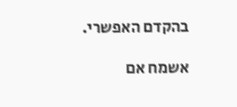בהקדם האפשרי.

אשמח אם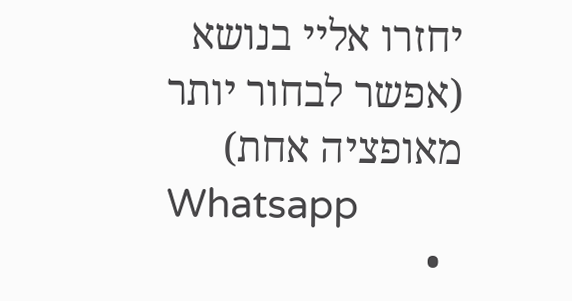יחזרו אליי בנושא (אפשר לבחור יותר מאופציה אחת)
Whatsapp
  •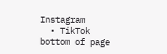Instagram
  • TikTok
bottom of page